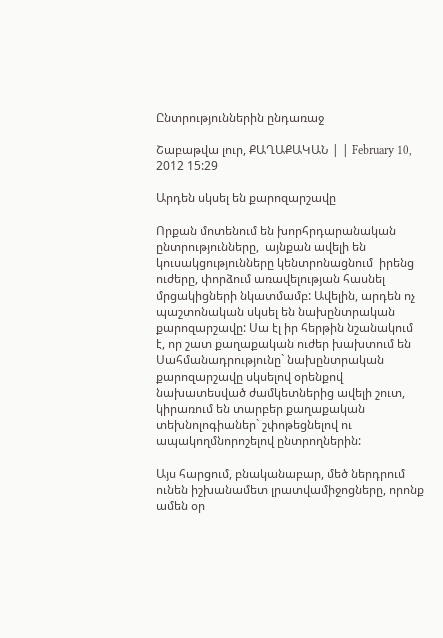Ընտրություններին ընդառաջ

Շաբաթվա լուր, ՔԱՂԱՔԱԿԱՆ | | February 10, 2012 15:29

Արդեն սկսել են քարոզարշավը

Որքան մոտենում են խորհրդարանական ընտրությունները,  այնքան ավելի են կուսակցությունները կենտրոնացնում  իրենց ուժերը, փորձում առավելության հասնել մրցակիցների նկատմամբ: Ավելին, արդեն ոչ պաշտոնական սկսել են նախընտրական քարոզարշավը: Սա էլ իր հերթին նշանակում է, որ շատ քաղաքական ուժեր խախտում են Սահմանադրությունը` նախընտրական քարոզարշավը սկսելով օրենքով նախատեսված ժամկետներից ավելի շուտ, կիրառում են տարբեր քաղաքական  տեխնոլոգիաներ` շփոթեցնելով ու ապակողմնորոշելով ընտրողներին:

Այս հարցում, բնականաբար, մեծ ներդրում ունեն իշխանամետ լրատվամիջոցները, որոնք ամեն օր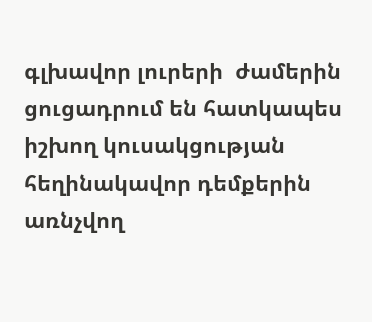գլխավոր լուրերի  ժամերին ցուցադրում են հատկապես իշխող կուսակցության հեղինակավոր դեմքերին առնչվող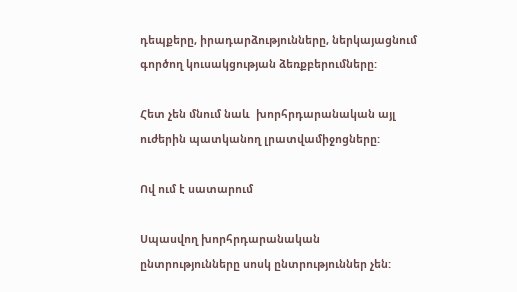դեպքերը, իրադարձությունները, ներկայացնում գործող կուսակցության ձեռքբերումները:

Հետ չեն մնում նաև  խորհրդարանական այլ ուժերին պատկանող լրատվամիջոցները:

Ով ում է սատարում

Սպասվող խորհրդարանական ընտրությունները սոսկ ընտրություններ չեն: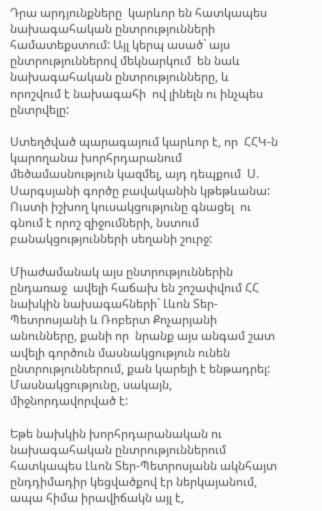Դրա արդյունքները  կարևոր են հատկապես նախագահական ընտրությունների համատեքստում: Այլ կերպ ասած` այս ընտրություններով մեկնարկում  են նաև նախագահական ընտրությունները, և որոշվում է նախագահի  ով լինելն ու ինչպես ընտրվելը:

Ստեղծված պարագայում կարևոր է, որ  ՀՀԿ-ն կարողանա խորհրդարանում  մեծամասնություն կազմել, այդ դեպքում  Ս. Սարգսյանի գործը բավականին կթեթևանա: Ուստի իշխող կուսակցությունը գնացել  ու գնում է որոշ զիջումների, նստում բանակցությունների սեղանի շուրջ:

Միաժամանակ այս ընտրություններին ընդառաջ  ավելի հաճախ են շոշափվում ՀՀ նախկին նախագահների` Լևոն Տեր-Պետրոսյանի և Ռոբերտ Քոչարյանի անունները, քանի որ  նրանք այս անգամ շատ ավելի գործուն մասնակցություն ունեն ընտրություններում, քան կարելի է ենթադրել: Մասնակցությունը, սակայն, միջնորդավորված է:

Եթե նախկին խորհրդարանական ու նախագահական ընտրություններում հատկապես Լևոն Տեր-Պետրոսյանն ակնհայտ ընդդիմադիր կեցվածքով էր ներկայանում, ապա հիմա իրավիճակն այլ է,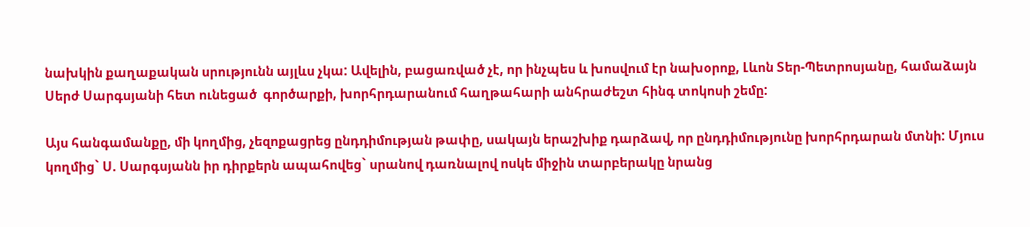նախկին քաղաքական սրությունն այլևս չկա: Ավելին, բացառված չէ, որ ինչպես և խոսվում էր նախօրոք, Լևոն Տեր-Պետրոսյանը, համաձայն Սերժ Սարգսյանի հետ ունեցած  գործարքի, խորհրդարանում հաղթահարի անհրաժեշտ հինգ տոկոսի շեմը:

Այս հանգամանքը, մի կողմից, չեզոքացրեց ընդդիմության թափը, սակայն երաշխիք դարձավ, որ ընդդիմությունը խորհրդարան մտնի: Մյուս կողմից` Ս. Սարգսյանն իր դիրքերն ապահովեց` սրանով դառնալով ոսկե միջին տարբերակը նրանց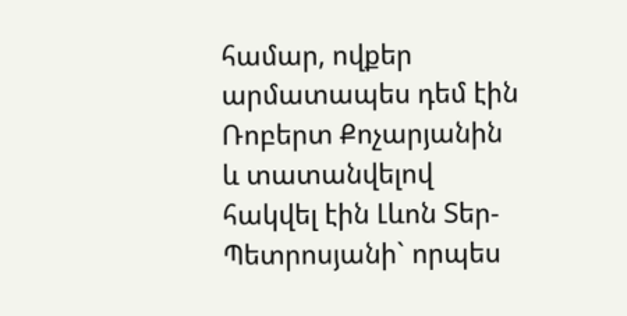համար, ովքեր արմատապես դեմ էին  Ռոբերտ Քոչարյանին և տատանվելով հակվել էին Լևոն Տեր-Պետրոսյանի` որպես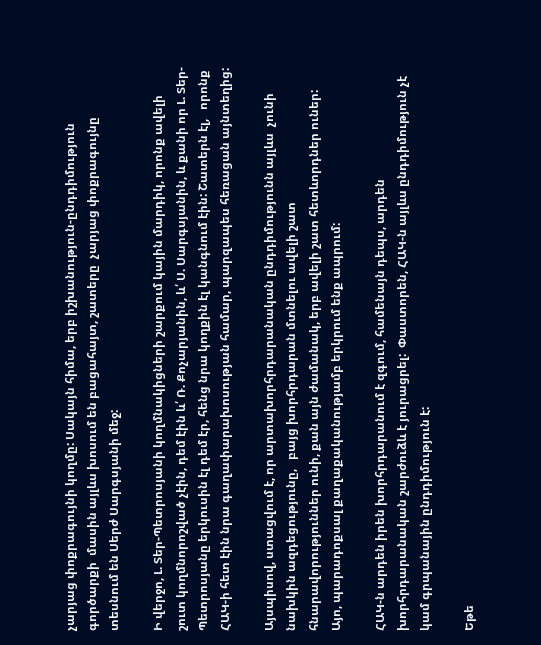չարյաց փոքրագույնի կողմը: Սակայն հիմա, երբ իշխանություն-ընդդիմություն գործարքի  մասին այլևս խոսում են բացահայտ, շատերը  չարյաց փոքրագույնը տեսնում են Սերժ Սարգսյանի մեջ:

Ի վերջո, Լ. Տեր-Պետրոսյանի կողմնակիցների շարքում կային մարդիկ, որոնք ավելի շուտ կողմնորոշված չէին, դեմ էին և՛ Ռ. Քոչարյանին, և՛ Ս. Սարգսյանին, և քանի որ Լ. Տեր-Պետրոսյանը երկուսին էլ դեմ էր, հենց նրա կողքին էլ կանգնում էին: Շատերն էլ,   որոնք ՀԱԿ-ի հետ էին նրա գաղափարախոսության համար, պարզապես հեռացան այնտեղից:

Այսպիսով, ստացվում է, որ արտախորհրդարանական ընդդիմությունն այլևս  չունի նախկին ազդեցությունը,   բայց խորհրդարան մտնելու ավելի շատ հնարավորություններ ունի, քան այն ժամանակ, երբ ավելի շատ հետևորդներ ուներ: Այո, պարադոքսալ քաղաքականությամբ երկրում ենք ապրում:

ՀԱԿ-ն արդեն իրեն խորհրդարանում է զգում, համենայն դեպս, արդեն խորհրդարանական շարժուձև է յուրացրել:  Փաստորեն, ՀԱԿ-ն այլևս ընդդիմություն չէ կամ գրպանային ընդդիմություն է:

Եթե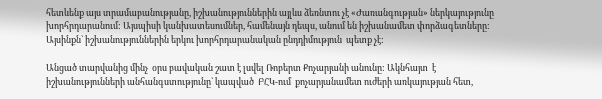հետևենք այս տրամաբանությանը, իշխանություններին այլևս ձեռնտու չէ «Ժառանգության» ներկայությունը խորհրդարանում: Այսպիսի կանխատեսումներ, համենայն դեպս, անում են իշխանամետ փորձագետները: Այսինքն` իշխանություններին երկու խորհրդարանական ընդդիմություն  պետք չէ:

Անցած տարվանից մինչ  օրս բավական շատ է լսվել Ռոբերտ Քոչարյանի անունը: Ակնհայտ  է իշխանությունների անհանգստությունը` կապված  ԲՀԿ-ում  քոչարյանամետ ուժերի առկայության հետ,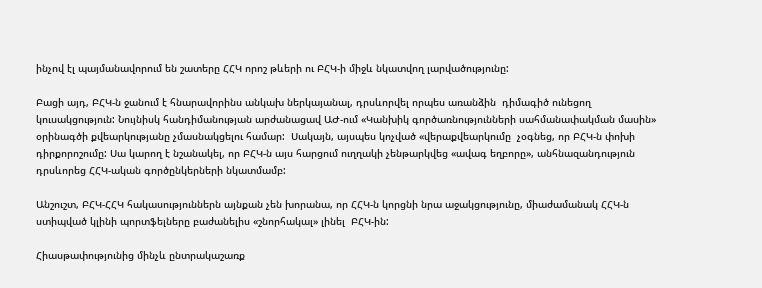ինչով էլ պայմանավորում են շատերը ՀՀԿ որոշ թևերի ու ԲՀԿ-ի միջև նկատվող լարվածությունը:

Բացի այդ, ԲՀԿ-ն ջանում է հնարավորինս անկախ ներկայանալ, դրսևորվել որպես առանձին  դիմագիծ ունեցող  կուսակցություն: Նույնիսկ հանդիմանության արժանացավ ԱԺ-ում «Կանխիկ գործառնությունների սահմանափակման մասին» օրինագծի քվեարկությանը չմասնակցելու համար:  Սակայն, այսպես կոչված «վերաքվեարկումը  չօգնեց, որ ԲՀԿ-ն փոխի դիրքորոշումը: Սա կարող է նշանակել, որ ԲՀԿ-ն այս հարցում ուղղակի չենթարկվեց «ավագ եղբորը», անհնազանդություն դրսևորեց ՀՀԿ-ական գործընկերների նկատմամբ:

Անշուշտ, ԲՀԿ-ՀՀԿ հակասություններն այնքան չեն խորանա, որ ՀՀԿ-ն կորցնի նրա աջակցությունը, միաժամանակ ՀՀԿ-ն ստիպված կլինի պորտֆելները բաժանելիս «շնորհակալ» լինել  ԲՀԿ-ին:

Հիասթափությունից մինչև ընտրակաշառք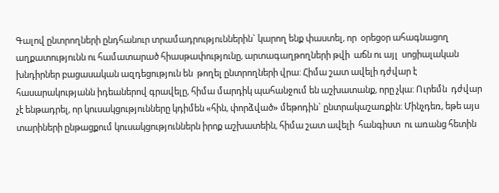Գալով ընտրողների ընդհանուր տրամադրություններին` կարող ենք փաստել, որ  օրեցօր ահագնացող աղքատությունն ու համատարած հիասթափությունը, արտագաղթողների թվի  աճն ու այլ  սոցիալական խնդիրներ բացասական ազդեցություն են  թողել ընտրողների վրա: Հիմա շատ ավելի դժվար է հասարակությանն իդեաներով գրավելը, հիմա մարդիկ պահանջում են աշխատանք, որը չկա: Ուրեմն  դժվար չէ ենթադրել, որ կուսակցությունները կդիմեն «հին, փորձված» մեթոդին` ընտրակաշառքին: Մինչդեռ, եթե այս տարիների ընթացքում կուսակցություններն իրոք աշխատեին, հիմա շատ ավելի  հանգիստ  ու առանց հետին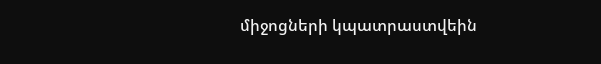միջոցների կպատրաստվեին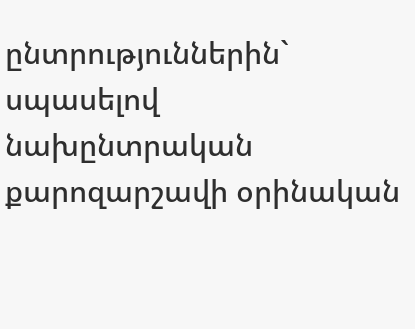ընտրություններին`  սպասելով  նախընտրական քարոզարշավի օրինական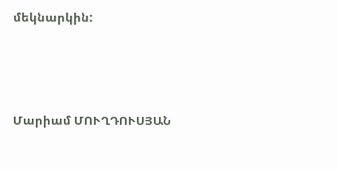մեկնարկին:



Մարիամ ՄՈՒՂԴՈՒՍՅԱՆ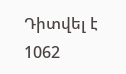Դիտվել է 1062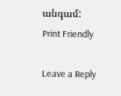անգամ:
Print Friendly

Leave a Reply